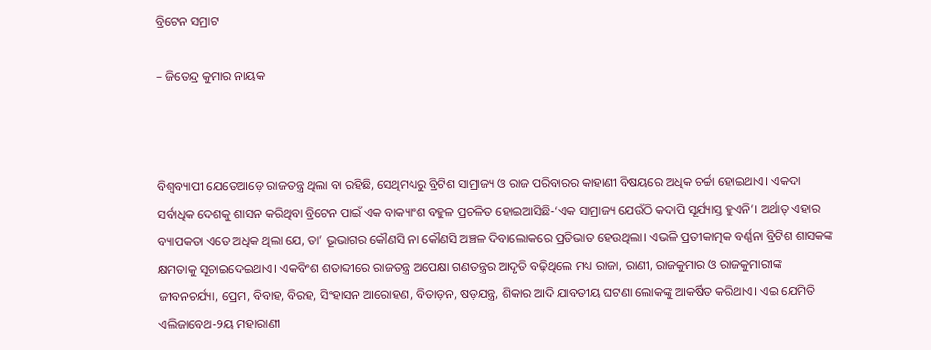ବ୍ରିଟେନ ସମ୍ରାଟ

– ଜିତେନ୍ଦ୍ର କୁମାର ନାୟକ



ବିଶ୍ୱବ୍ୟାପୀ ଯେତେଆଡ଼େ ରାଜତନ୍ତ୍ର ଥିଲା ବା ରହିଛି, ସେଥିମଧ୍ୟରୁ ବ୍ରିଟିଶ ସାମ୍ରାଜ୍ୟ ଓ ରାଜ ପରିବାରର କାହାଣୀ ବିଷୟରେ ଅଧିକ ଚର୍ଚ୍ଚା ହୋଇଥାଏ। ଏକଦା ସର୍ବାଧିକ ଦେଶକୁ ଶାସନ କରିଥିବା ବ୍ରିଟେନ ପାଇଁ ଏକ ବାକ୍ୟାଂଶ ବହୁଳ ପ୍ରଚଳିତ ହୋଇଆସିଛି-‘ଏକ ସାମ୍ରାଜ୍ୟ ଯେଉଁଠି କଦାପି ସୂର୍ଯ୍ୟାସ୍ତ ହୁଏନି’। ଅର୍ଥାତ୍‌ ଏହାର ବ୍ୟାପକତା ଏତେ ଅଧିକ ଥିଲା ଯେ, ତା’ ଭୂଭାଗର କୌଣସି ନା କୌଣସି ଅଞ୍ଚଳ ଦିବାଲୋକରେ ପ୍ରତିଭାତ ହେଉଥିଲା। ଏଭଳି ପ୍ରତୀକାତ୍ମକ ବର୍ଣ୍ଣନା ବ୍ରିଟିଶ ଶାସକଙ୍କ କ୍ଷମତାକୁ ସୂଚାଇଦେଇଥାଏ। ଏକବିଂଶ ଶତାବ୍ଦୀରେ ରାଜତନ୍ତ୍ର ଅପେକ୍ଷା ଗଣତନ୍ତ୍ରର ଆଦୃତି ବଢ଼ିଥିଲେ ମଧ୍ୟ ରାଜା, ରାଣୀ, ରାଜକୁମାର ଓ ରାଜକୁମାରୀଙ୍କ ଜୀବନଚର୍ଯ୍ୟା, ପ୍ରେମ, ବିବାହ, ବିରହ, ସିଂହାସନ ଆରୋହଣ, ବିତାଡ଼ନ, ଷଡ଼ଯନ୍ତ୍ର, ଶିକାର ଆଦି ଯାବତୀୟ ଘଟଣା ଲୋକଙ୍କୁ ଆକର୍ଷିତ କରିଥାଏ। ଏଇ ଯେମିତି ଏଲିଜାବେଥ-୨ୟ ମହାରାଣୀ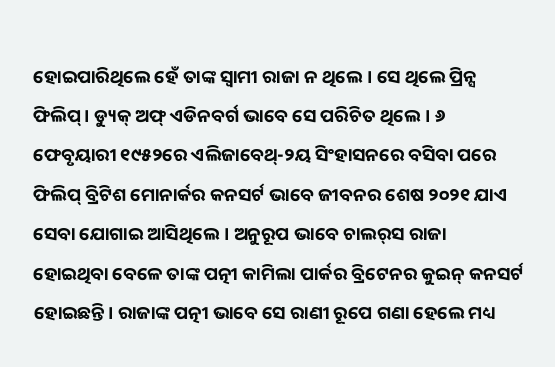ହୋଇପାରିଥିଲେ ହେଁ ତାଙ୍କ ସ୍ବାମୀ ରାଜା ନ ଥିଲେ। ସେ ଥିଲେ ପ୍ରିନ୍ସ ଫିଲିପ୍‌। ଡ୍ୟୁକ୍‌ ଅଫ୍‌ ଏଡିନବର୍ଗ ଭାବେ ସେ ପରିଚିତ ଥିଲେ। ୬ ଫେବୃୟାରୀ ୧୯୫୨ରେ ଏଲିଜାବେଥ୍‌-୨ୟ ସିଂହାସନରେ ବସିବା ପରେ ଫିଲିପ୍‌ ବ୍ରିଟିଶ ମୋନାର୍କର କନସର୍ଟ ଭାବେ ଜୀବନର ଶେଷ ୨୦୨୧ ଯାଏ ସେବା ଯୋଗାଇ ଆସିଥିଲେ। ଅନୁରୂପ ଭାବେ ଚାଲର୍‌ସ ରାଜା ହୋଇଥିବା ବେଳେ ତାଙ୍କ ପତ୍ନୀ କାମିଲା ପାର୍କର ବ୍ରିଟେନର କୁଇନ୍‌ କନସର୍ଟ ହୋଇଛନ୍ତି। ରାଜାଙ୍କ ପତ୍ନୀ ଭାବେ ସେ ରାଣୀ ରୂପେ ଗଣା ହେଲେ ମଧ୍ୟ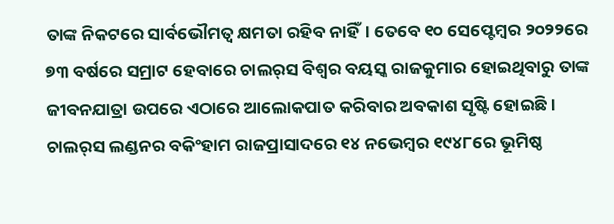ତାଙ୍କ ନିକଟରେ ସାର୍ବଭୌମତ୍ୱ କ୍ଷମତା ରହିବ ନାହିଁ। ତେବେ ୧୦ ସେପ୍ଟେମ୍ବର ୨୦୨୨ରେ ୭୩ ବର୍ଷରେ ସମ୍ରାଟ ହେବାରେ ଚାଲର୍‌ସ ବିଶ୍ୱର ବୟସ୍କ ରାଜକୁମାର ହୋଇଥିବାରୁ ତାଙ୍କ ଜୀବନଯାତ୍ରା ଉପରେ ଏଠାରେ ଆଲୋକପାତ କରିବାର ଅବକାଶ ସୃଷ୍ଟି ହୋଇଛି।
ଚାଲର୍‌ସ ଲଣ୍ଡନର ବକିଂହାମ ରାଜପ୍ରାସାଦରେ ୧୪ ନଭେମ୍ବର ୧୯୪୮ରେ ଭୂମିଷ୍ଠ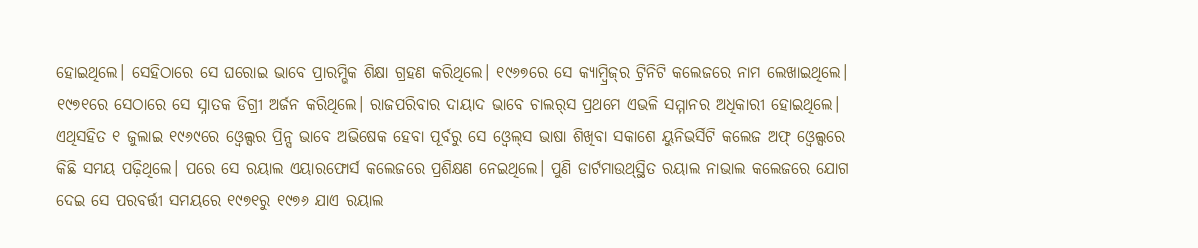ହୋଇଥିଲେ। ସେହିଠାରେ ସେ ଘରୋଇ ଭାବେ ପ୍ରାରମ୍ଭିକ ଶିକ୍ଷା ଗ୍ରହଣ କରିଥିଲେ। ୧୯୬୭ରେ ସେ କ୍ୟାମ୍ବ୍ରିଜ୍‌ର ଟ୍ରିନିଟି କଲେଜରେ ନାମ ଲେଖାଇଥିଲେ। ୧୯୭୧ରେ ସେଠାରେ ସେ ସ୍ନାତକ ଡିଗ୍ରୀ ଅର୍ଜନ କରିଥିଲେ। ରାଜପରିବାର ଦାୟାଦ ଭାବେ ଚାଲର୍‌ସ ପ୍ରଥମେ ଏଭଳି ସମ୍ମାନର ଅଧିକାରୀ ହୋଇଥିଲେ। ଏଥିସହିତ ୧ ଜୁଲାଇ ୧୯୬୯ରେ ଓ୍ବେଲ୍ସର ପ୍ରିନ୍ସ ଭାବେ ଅଭିଷେକ ହେବା ପୂର୍ବରୁ ସେ ଓ୍ବେଲ୍‌ସ ଭାଷା ଶିଖିବା ସକାଶେ ୟୁନିଭର୍ସିଟି କଲେଜ ଅଫ୍‌ ଓ୍ବେଲ୍ସରେ କିଛି ସମୟ ପଢ଼ିଥିଲେ। ପରେ ସେ ରୟାଲ ଏୟାରଫୋର୍ସ କଲେଜରେ ପ୍ରଶିକ୍ଷଣ ନେଇଥିଲେ। ପୁଣି ଡାର୍ଟମାଉଥ୍‌ସ୍ଥିତ ରୟାଲ ନାଭାଲ କଲେଜରେ ଯୋଗ ଦେଇ ସେ ପରବର୍ତ୍ତୀ ସମୟରେ ୧୯୭୧ରୁ ୧୯୭୬ ଯାଏ ରୟାଲ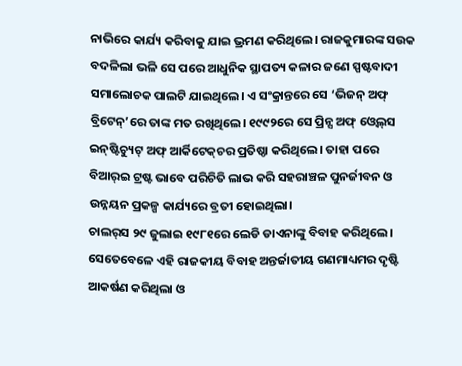ନାଭିରେ କାର୍ଯ୍ୟ କରିବାକୁ ଯାଇ ଭ୍ରମଣ କରିଥିଲେ। ରାଜକୁମାରଙ୍କ ସଉକ ବଦଳିଲା ଭଳି ସେ ପରେ ଆଧୁନିକ ସ୍ଥାପତ୍ୟ କଳାର ଜଣେ ସ୍ପଷ୍ଟବାଦୀ ସମାଲୋଚକ ପାଲଟି ଯାଇଥିଲେ। ଏ ସଂକ୍ରାନ୍ତରେ ସେ ‘ଭିଜନ୍‌ ଅଫ୍‌ ବ୍ରିଟେନ୍‌’ରେ ତାଙ୍କ ମତ ରଖିଥିଲେ। ୧୯୯୨ରେ ସେ ପ୍ରିନ୍ସ ଅଫ୍‌ ଓ୍ବେଲ୍‌ସ ଇନ୍‌ଷ୍ଟିଚ୍ୟୁଟ୍‌ ଅଫ୍‌ ଆର୍କିଟେକ୍‌ଚର ପ୍ରତିଷ୍ଠା କରିଥିଲେ। ତାହା ପରେ ବିଆର୍‌ଇ ଟ୍ରଷ୍ଟ ଭାବେ ପରିଚିତି ଲାଭ କରି ସହରାଞ୍ଚଳ ପୁନର୍ଜୀବନ ଓ ଉନ୍ନୟନ ପ୍ରକଳ୍ପ କାର୍ଯ୍ୟରେ ବ୍ରତୀ ହୋଇଥିଲା।
ଚାଲର୍‌ସ ୨୯ ଜୁଲାଇ ୧୯୮୧ରେ ଲେଡି ଡାଏନାଙ୍କୁ ବିବାହ କରିଥିଲେ। ସେତେବେଳେ ଏହି ରାଜକୀୟ ବିବାହ ଅନ୍ତର୍ଜାତୀୟ ଗଣମାଧ୍ୟମର ଦୃଷ୍ଟି ଆକର୍ଷଣ କରିଥିଲା ଓ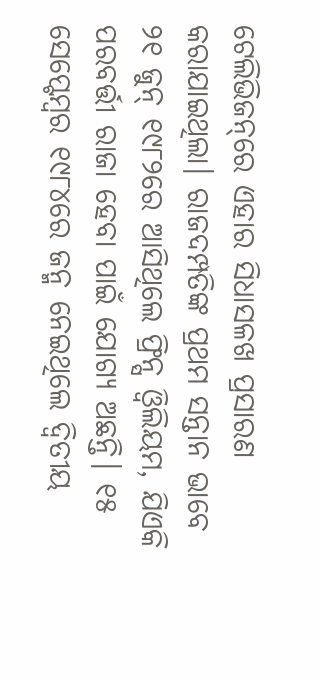ଟେଲିଭିଜନ୍‌ରେ ଏହାର ସିଧାସଳଖ ପ୍ରସାରଣ କରାଯାଇଥିଲା। ରାଜଦମ୍ପତିଙ୍କ ପ୍ରଥମ ସନ୍ତାନ ଭାବେ ୨୧ ଜୁନ୍‌ ୧୯୮୨ରେ ଆସିଥିଲେ ଫ୍ରିନ୍ସ ଓ୍ବିଲିୟମ, ଯିଏକି ପରବର୍ତ୍ତୀ ରାଜା ହେବା ପାଇଁ ଯୋଗ୍ୟ ଅଛନ୍ତି। ୧୫ ସେପ୍ଟେମ୍ବର ୧୯୮୪ରେ ଜନ୍ମ ନେଇଥିଲେ ଦ୍ୱିତୀୟ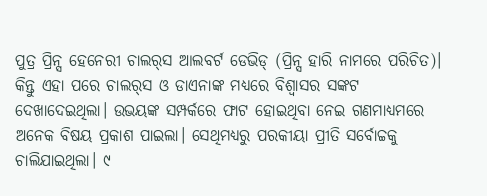ପୁତ୍ର ପ୍ରିନ୍ସ ହେନେରୀ ଚାଲର୍‌ସ ଆଲବର୍ଟ ଡେଭିଡ୍‌ (ପ୍ରିନ୍ସ ହାରି ନାମରେ ପରିଚିତ)। କିନ୍ତୁ ଏହା ପରେ ଚାଲର୍‌ସ ଓ ଡାଏନାଙ୍କ ମଧ୍ୟରେ ବିଶ୍ୱାସର ସଙ୍କଟ ଦେଖାଦେଇଥିଲା। ଉଭୟଙ୍କ ସମ୍ପର୍କରେ ଫାଟ ହୋଇଥିବା ନେଇ ଗଣମାଧ୍ୟମରେ ଅନେକ ବିଷୟ ପ୍ରକାଶ ପାଇଲା। ସେଥିମଧ୍ୟରୁ ପରକୀୟା ପ୍ରୀତି ସର୍ବୋଚ୍ଚକୁ ଚାଲିଯାଇଥିଲା। ୯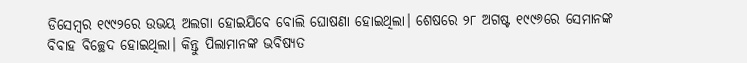ଡିସେମ୍ବର ୧୯୯୨ରେ ଉଭୟ ଅଲଗା ହୋଇଯିବେ ବୋଲି ଘୋଷଣା ହୋଇଥିଲା। ଶେଷରେ ୨୮ ଅଗଷ୍ଟ ୧୯୯୬ରେ ସେମାନଙ୍କ ବିବାହ ବିଚ୍ଛେଦ ହୋଇଥିଲା। କିନ୍ତୁ ପିଲାମାନଙ୍କ ଭବିଷ୍ୟତ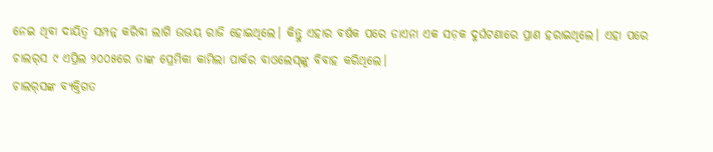ନେଇ ଥିବା ଦାୟିତ୍ୱ ସମ୍ପନ୍ନ କରିବା ଲାଗି ଉଭୟ ରାଜି ହୋଇଥିଲେ। କିନ୍ତୁ ଏହାର ବର୍ଷକ ପରେ ଡାଏନା ଏକ ସଡ଼କ ଦୁର୍ଘଟଣାରେ ପ୍ରାଣ ହରାଇଥିଲେ। ଏହା ପରେ ଚାଲର୍‌ସ ୯ ଏପ୍ରିଲ ୨୦୦୫ରେ ତାଙ୍କ ପ୍ରେମିକା କାମିଲା ପାର୍କର ବାଓଲେସ୍‌ଙ୍କୁ ବିବାହ କରିଥିଲେ।
ଚାଲର୍‌ସଙ୍କ ବ୍ୟକ୍ତିଗତ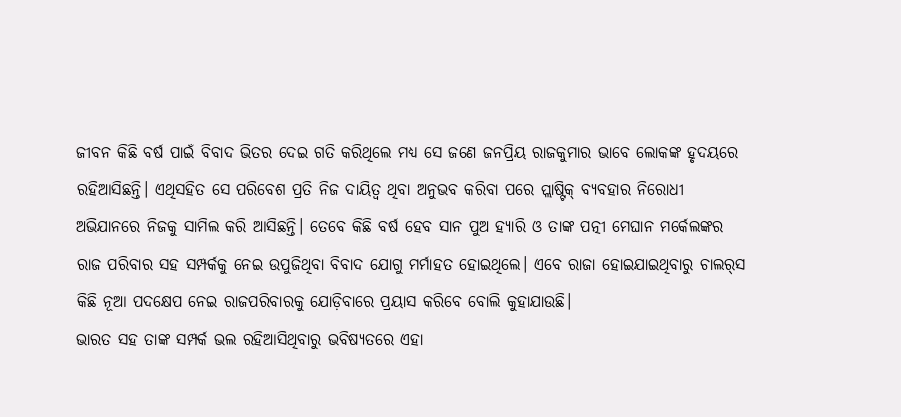ଜୀବନ କିଛି ବର୍ଷ ପାଇଁ ବିବାଦ ଭିତର ଦେଇ ଗତି କରିଥିଲେ ମଧ୍ୟ ସେ ଜଣେ ଜନପ୍ରିୟ ରାଜକୁମାର ଭାବେ ଲୋକଙ୍କ ହୃଦୟରେ ରହିଆସିଛନ୍ତି। ଏଥିସହିତ ସେ ପରିବେଶ ପ୍ରତି ନିଜ ଦାୟିତ୍ୱ ଥିବା ଅନୁଭବ କରିବା ପରେ ପ୍ଲାଷ୍ଟିକ୍‌ ବ୍ୟବହାର ନିରୋଧୀ ଅଭିଯାନରେ ନିଜକୁ ସାମିଲ କରି ଆସିଛନ୍ତି। ତେବେ କିଛି ବର୍ଷ ହେବ ସାନ ପୁଅ ହ୍ୟାରି ଓ ତାଙ୍କ ପତ୍ନୀ ମେଘାନ ମର୍କେଲଙ୍କର ରାଜ ପରିବାର ସହ ସମ୍ପର୍କକୁ ନେଇ ଉପୁଜିଥିବା ବିବାଦ ଯୋଗୁ ମର୍ମାହତ ହୋଇଥିଲେ। ଏବେ ରାଜା ହୋଇଯାଇଥିବାରୁ ଚାଲର୍‌ସ କିଛି ନୂଆ ପଦକ୍ଷେପ ନେଇ ରାଜପରିବାରକୁ ଯୋଡ଼ିବାରେ ପ୍ରୟାସ କରିବେ ବୋଲି କୁହାଯାଉଛି।
ଭାରତ ସହ ତାଙ୍କ ସମ୍ପର୍କ ଭଲ ରହିଆସିଥିବାରୁ ଭବିଷ୍ୟତରେ ଏହା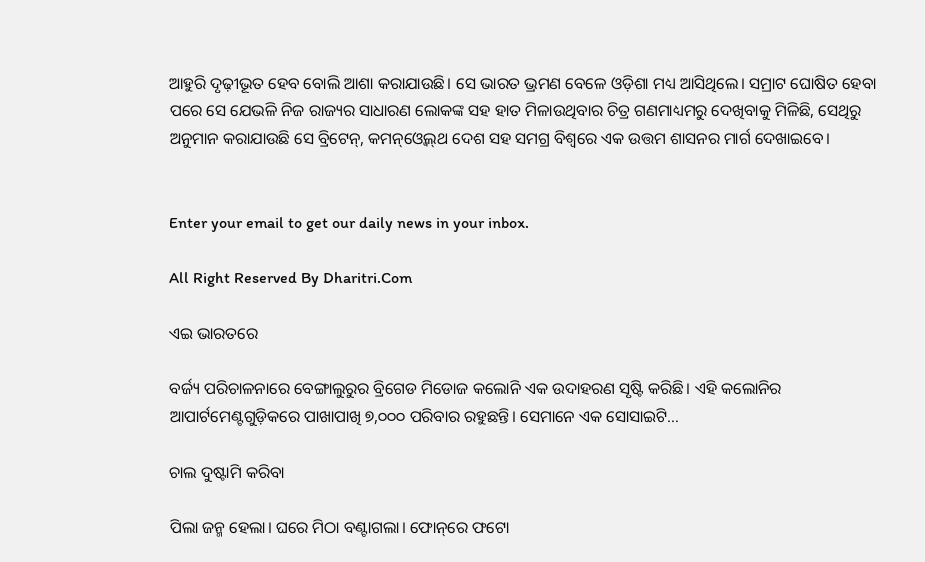ଆହୁରି ଦୃଢ଼ୀଭୂତ ହେବ ବୋଲି ଆଶା କରାଯାଉଛି। ସେ ଭାରତ ଭ୍ରମଣ ବେଳେ ଓଡ଼ିଶା ମଧ୍ୟ ଆସିଥିଲେ। ସମ୍ରାଟ ଘୋଷିତ ହେବା ପରେ ସେ ଯେଭଳି ନିଜ ରାଜ୍ୟର ସାଧାରଣ ଲୋକଙ୍କ ସହ ହାତ ମିଳାଉଥିବାର ଚିତ୍ର ଗଣମାଧ୍ୟମରୁ ଦେଖିବାକୁ ମିଳିଛି, ସେଥିରୁ ଅନୁମାନ କରାଯାଉଛି ସେ ବ୍ରିଟେନ୍‌, କମନ୍‌ଓ୍ବେଲ୍‌ଥ ଦେଶ ସହ ସମଗ୍ର ବିଶ୍ୱରେ ଏକ ଉତ୍ତମ ଶାସନର ମାର୍ଗ ଦେଖାଇବେ।


Enter your email to get our daily news in your inbox.

All Right Reserved By Dharitri.Com

ଏଇ ଭାରତରେ

ବର୍ଜ୍ୟ ପରିଚାଳନାରେ ବେଙ୍ଗାଲୁରୁର ବ୍ରିଗେଡ ମିଡୋଜ କଲୋନି ଏକ ଉଦାହରଣ ସୃଷ୍ଟି କରିଛି। ଏହି କଲୋନିର ଆପାର୍ଟମେଣ୍ଟଗୁଡ଼ିକରେ ପାଖାପାଖି ୭,୦୦୦ ପରିବାର ରହୁଛନ୍ତି। ସେମାନେ ଏକ ସୋସାଇଟି…

ଚାଲ ଦୁଷ୍ଟାମି କରିବା

ପିଲା ଜନ୍ମ ହେଲା। ଘରେ ମିଠା ବଣ୍ଟାଗଲା। ଫୋନ୍‌ରେ ଫଟୋ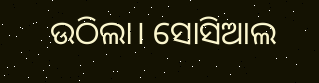ଉଠିଲା। ସୋସିଆଲ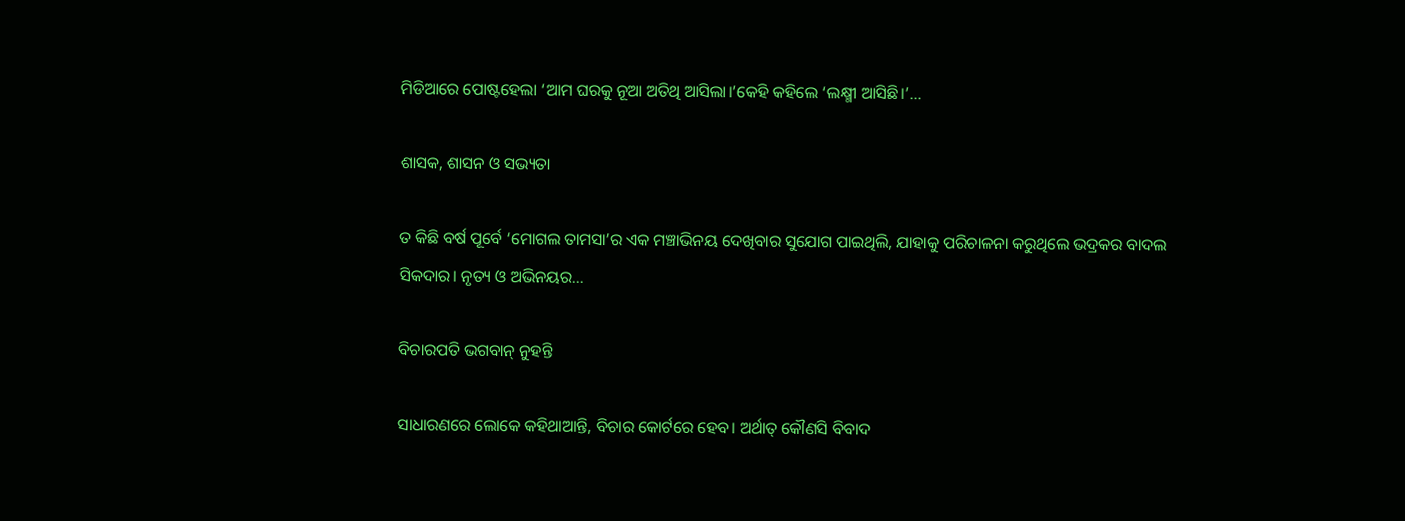ମିଡିଆରେ ପୋଷ୍ଟହେଲା ‘ଆମ ଘରକୁ ନୂଆ ଅତିଥି ଆସିଲା।’କେହି କହିଲେ ‘ଲକ୍ଷ୍ମୀ ଆସିଛି।’…

ଶାସକ, ଶାସନ ଓ ସଭ୍ୟତା

ତ କିଛି ବର୍ଷ ପୂର୍ବେ ‘ମୋଗଲ ତାମସା’ର ଏକ ମଞ୍ଚାଭିନୟ ଦେଖିବାର ସୁଯୋଗ ପାଇଥିଲି, ଯାହାକୁ ପରିଚାଳନା କରୁଥିଲେ ଭଦ୍ରକର ବାଦଲ ସିକଦାର। ନୃତ୍ୟ ଓ ଅଭିନୟର…

ବିଚାରପତି ଭଗବାନ୍‌ ନୁହନ୍ତି

ସାଧାରଣରେ ଲୋକେ କହିଥାଆନ୍ତି, ବିଚାର କୋର୍ଟରେ ହେବ। ଅର୍ଥାତ୍‌ କୌଣସି ବିବାଦ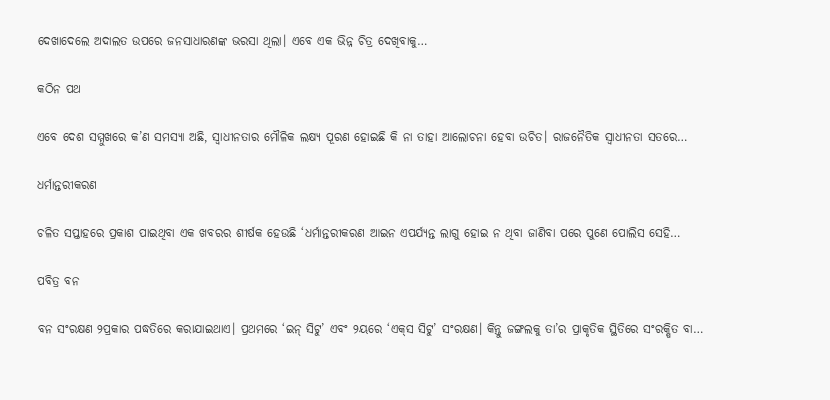ଦେଖାଦେଲେ ଅଦାଲତ ଉପରେ ଜନସାଧାରଣଙ୍କ ଭରସା ଥିଲା। ଏବେ ଏକ ଭିନ୍ନ ଚିତ୍ର ଦେଖିବାକୁ…

କଠିନ ପଥ

ଏବେ ଦେଶ ସମ୍ମୁଖରେ କ’ଣ ସମସ୍ୟା ଅଛି, ସ୍ୱାଧୀନତାର ମୌଳିକ ଲକ୍ଷ୍ୟ ପୂରଣ ହୋଇଛି କି ନା ତାହା ଆଲୋଚନା ହେବା ଉଚିତ। ରାଜନୈତିକ ସ୍ୱାଧୀନତା ସତରେ…

ଧର୍ମାନ୍ତରୀକରଣ

ଚଳିତ ସପ୍ତାହରେ ପ୍ରକାଶ ପାଇଥିବା ଏକ ଖବରର ଶୀର୍ଷକ ହେଉଛି ‘ଧର୍ମାନ୍ତରୀକରଣ ଆଇନ ଏପର୍ଯ୍ୟନ୍ତ ଲାଗୁ ହୋଇ ନ ଥିବା ଜାଣିବା ପରେ ପୁଣେ ପୋଲିସ ସେହି…

ପବିତ୍ର ବନ

ବନ ସଂରକ୍ଷଣ ୨ପ୍ରକାର ପଦ୍ଧତିରେ କରାଯାଇଥାଏ। ପ୍ରଥମରେ ‘ଇନ୍‌ ସିଟୁ’ ଏବଂ ୨ୟରେ ‘ଏକ୍‌ସ ସିଟୁ’ ସଂରକ୍ଷଣ। କିନ୍ତୁ ଜଙ୍ଗଲକୁ ତା’ର ପ୍ରାକୃତିକ ସ୍ଥିତିରେ ସଂରକ୍ଷିତ ବା…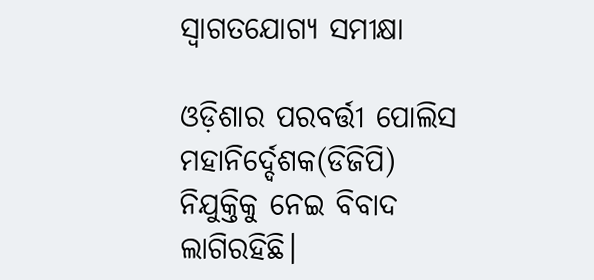ସ୍ବାଗତଯୋଗ୍ୟ ସମୀକ୍ଷା

ଓଡ଼ିଶାର ପରବର୍ତ୍ତୀ ପୋଲିସ ମହାନିର୍ଦ୍ଦେଶକ(ଡିଜିପି) ନିଯୁକ୍ତିକୁ ନେଇ ବିବାଦ ଲାଗିରହିଛି।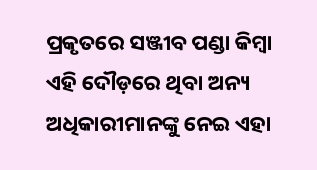ପ୍ରକୃତରେ ସଞ୍ଜୀବ ପଣ୍ଡା କିମ୍ବା ଏହି ଦୌଡ଼ରେ ଥିବା ଅନ୍ୟ ଅଧିକାରୀମାନଙ୍କୁ ନେଇ ଏହା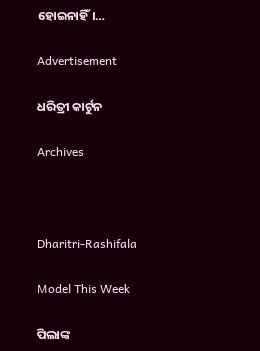ହୋଇନାହିଁ।…

Advertisement

ଧରିତ୍ରୀ କାର୍ଟୁନ

Archives



Dharitri-Rashifala

Model This Week

ପିଲାଙ୍କ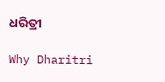ଧରିତ୍ରୀ

Why Dharitri